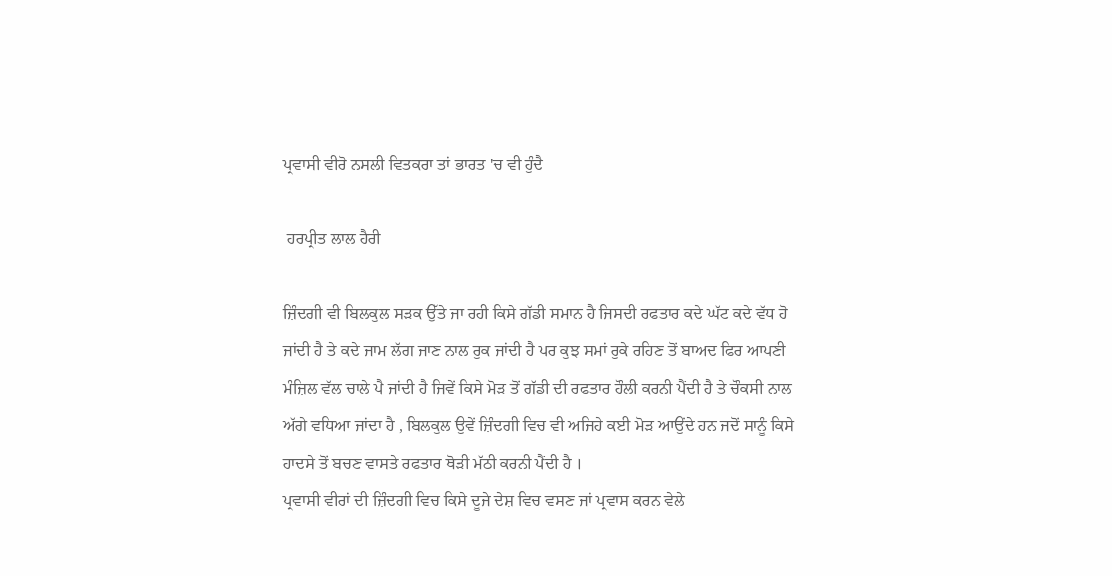ਪ੍ਰਵਾਸੀ ਵੀਰੋ ਨਸਲੀ ਵਿਤਕਰਾ ਤਾਂ ਭਾਰਤ 'ਚ ਵੀ ਹੁੰਦੈ

 ਹਰਪ੍ਰੀਤ ਲਾਲ ਹੈਰੀ

ਜ਼ਿੰਦਗੀ ਵੀ ਬਿਲਕੁਲ ਸੜਕ ਉੱਤੇ ਜਾ ਰਹੀ ਕਿਸੇ ਗੱਡੀ ਸਮਾਨ ਹੈ ਜਿਸਦੀ ਰਫਤਾਰ ਕਦੇ ਘੱਟ ਕਦੇ ਵੱਧ ਹੋ ਜਾਂਦੀ ਹੈ ਤੇ ਕਦੇ ਜਾਮ ਲੱਗ ਜਾਣ ਨਾਲ ਰੁਕ ਜਾਂਦੀ ਹੈ ਪਰ ਕੁਝ ਸਮਾਂ ਰੁਕੇ ਰਹਿਣ ਤੋਂ ਬਾਅਦ ਫਿਰ ਆਪਣੀ ਮੰਜ਼ਿਲ ਵੱਲ ਚਾਲੇ ਪੈ ਜਾਂਦੀ ਹੈ ਜਿਵੇਂ ਕਿਸੇ ਮੋੜ ਤੋਂ ਗੱਡੀ ਦੀ ਰਫਤਾਰ ਹੌਲੀ ਕਰਨੀ ਪੈਂਦੀ ਹੈ ਤੇ ਚੌਕਸੀ ਨਾਲ ਅੱਗੇ ਵਧਿਆ ਜਾਂਦਾ ਹੈ , ਬਿਲਕੁਲ ਉਵੇਂ ਜ਼ਿੰਦਗੀ ਵਿਚ ਵੀ ਅਜਿਹੇ ਕਈ ਮੋੜ ਆਉਂਦੇ ਹਨ ਜਦੋਂ ਸਾਨੂੰ ਕਿਸੇ ਹਾਦਸੇ ਤੋਂ ਬਚਣ ਵਾਸਤੇ ਰਫਤਾਰ ਥੋੜੀ ਮੱਠੀ ਕਰਨੀ ਪੈਂਦੀ ਹੈ ।
ਪ੍ਰਵਾਸੀ ਵੀਰਾਂ ਦੀ ਜ਼ਿੰਦਗੀ ਵਿਚ ਕਿਸੇ ਦੂਜੇ ਦੇਸ਼ ਵਿਚ ਵਸਣ ਜਾਂ ਪ੍ਰਵਾਸ ਕਰਨ ਵੇਲੇ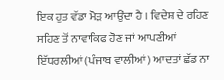ਇਕ ਹੁਤ ਵੱਡਾ ਮੋੜ ਆਉਂਦਾ ਹੈ । ਵਿਦੇਸ਼ ਦੇ ਰਹਿਣ ਸਹਿਣ ਤੋਂ ਨਾਵਾਕਿਫ ਹੋਣ ਜਾਂ ਆਪਣੀਆਂ ਇੱਧਰਲੀਆਂ (ਪੰਜਾਬ ਵਾਲੀਆਂ) ਆਦਤਾਂ ਛੱਡ ਨਾ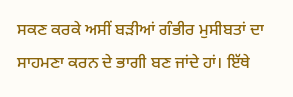ਸਕਣ ਕਰਕੇ ਅਸੀਂ ਬੜੀਆਂ ਗੰਭੀਰ ਮੁਸੀਬਤਾਂ ਦਾ ਸਾਹਮਣਾ ਕਰਨ ਦੇ ਭਾਗੀ ਬਣ ਜਾਂਦੇ ਹਾਂ। ਇੱਥੇ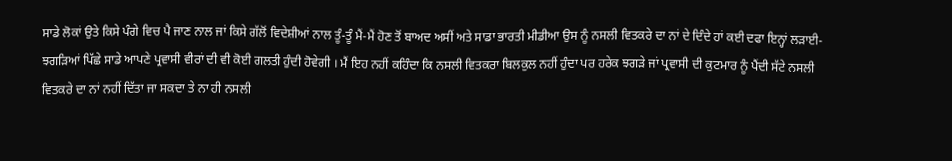ਸਾਡੇ ਲੋਕਾਂ ਉਤੇ ਕਿਸੇ ਪੰਗੇ ਵਿਚ ਪੈ ਜਾਣ ਨਾਲ ਜਾਂ ਕਿਸੇ ਗੱਲੋਂ ਵਿਦੇਸ਼ੀਆਂ ਨਾਲ ਤੂੰ-ਤੂੰ ਮੈਂ-ਮੈਂ ਹੋਣ ਤੋਂ ਬਾਅਦ ਅਸੀਂ ਅਤੇ ਸਾਡਾ ਭਾਰਤੀ ਮੀਡੀਆ ਉਸ ਨੂੰ ਨਸਲੀ ਵਿਤਕਰੇ ਦਾ ਨਾਂ ਦੇ ਦਿੰਦੇ ਹਾਂ ਕਈ ਦਫਾ ਇਨ੍ਹਾਂ ਲੜਾਈ-ਝਗੜਿਆਂ ਪਿੱਛੇ ਸਾਡੇ ਆਪਣੇ ਪ੍ਰਵਾਸੀ ਵੀਰਾਂ ਦੀ ਵੀ ਕੋਈ ਗਲਤੀ ਹੁੰਦੀ ਹੋਵੇਗੀ । ਮੈਂ ਇਹ ਨਹੀਂ ਕਹਿੰਦਾ ਕਿ ਨਸਲੀ ਵਿਤਕਰਾ ਬਿਲਕੁਲ ਨਹੀਂ ਹੁੰਦਾ ਪਰ ਹਰੇਕ ਝਗੜੇ ਜਾਂ ਪ੍ਰਵਾਸੀ ਦੀ ਕੁਟਮਾਰ ਨੂੰ ਪੈਂਦੀ ਸੱਟੇ ਨਸਲੀ ਵਿਤਕਰੇ ਦਾ ਨਾਂ ਨਹੀਂ ਦਿੱਤਾ ਜਾ ਸਕਦਾ ਤੇ ਨਾ ਹੀ ਨਸਲੀ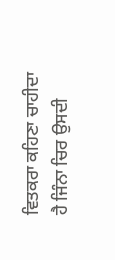ਵਿਤਕਰਾ ਕਹਿਣਾ ਚਾਹੀਦਾ ਹੈ ਜਿੰਨਾ ਚਿਰ ਉਸਦੀ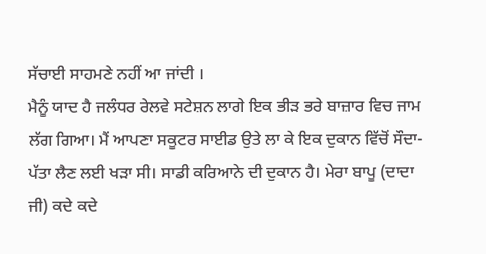ਸੱਚਾਈ ਸਾਹਮਣੇ ਨਹੀਂ ਆ ਜਾਂਦੀ ।
ਮੈਨੂੰ ਯਾਦ ਹੈ ਜਲੰਧਰ ਰੇਲਵੇ ਸਟੇਸ਼ਨ ਲਾਗੇ ਇਕ ਭੀੜ ਭਰੇ ਬਾਜ਼ਾਰ ਵਿਚ ਜਾਮ ਲੱਗ ਗਿਆ। ਮੈਂ ਆਪਣਾ ਸਕੂਟਰ ਸਾਈਡ ਉਤੇ ਲਾ ਕੇ ਇਕ ਦੁਕਾਨ ਵਿੱਚੋਂ ਸੌਦਾ-ਪੱਤਾ ਲੈਣ ਲਈ ਖੜਾ ਸੀ। ਸਾਡੀ ਕਰਿਆਨੇ ਦੀ ਦੁਕਾਨ ਹੈ। ਮੇਰਾ ਬਾਪੂ (ਦਾਦਾ ਜੀ) ਕਦੇ ਕਦੇ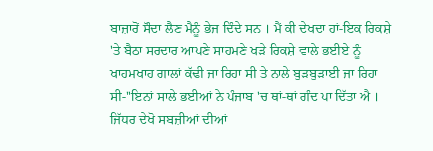ਬਾਜ਼ਾਰੋਂ ਸੌਦਾ ਲੈਣ ਮੈਨੂੰ ਭੇਜ ਦਿੰਦੇ ਸਨ । ਮੈਂ ਕੀ ਦੇਖਦਾ ਹਾਂ-ਇਕ ਰਿਕਸ਼ੇ 'ਤੇ ਬੈਠਾ ਸਰਦਾਰ ਆਪਣੇ ਸਾਹਮਣੇ ਖੜੇ ਰਿਕਸ਼ੇ ਵਾਲੇ ਭਈਏ ਨੂੰ ਖਾਹਮਖਾਹ ਗਾਲਾਂ ਕੱਢੀ ਜਾ ਰਿਹਾ ਸੀ ਤੇ ਨਾਲੇ ਬੁੜਬੁੜਾਈ ਜਾ ਰਿਹਾ ਸੀ-''ਇਨਾਂ ਸਾਲੇ ਭਈਆਂ ਨੇ ਪੰਜਾਬ 'ਚ ਥਾਂ-ਥਾਂ ਗੰਦ ਪਾ ਦਿੱਤਾ ਐ । ਜਿੱਧਰ ਦੇਖੋ ਸਬਜ਼ੀਆਂ ਦੀਆਂ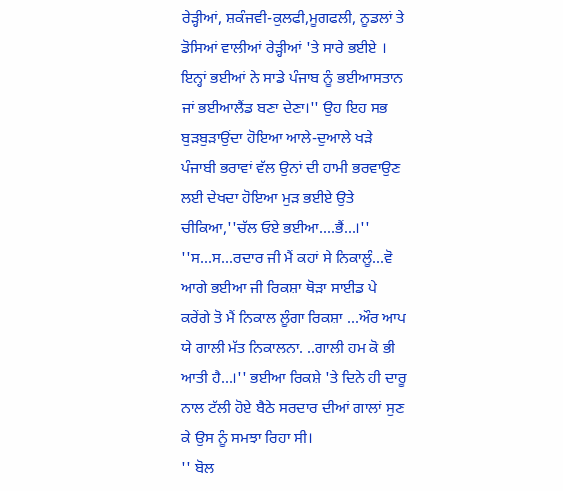ਰੇੜ੍ਹੀਆਂ, ਸ਼ਕੰਜਵੀ-ਕੁਲਫੀ,ਮੂਗਫਲੀ, ਨੂਡਲਾਂ ਤੇ ਡੋਸਿਆਂ ਵਾਲੀਆਂ ਰੇੜ੍ਹੀਆਂ 'ਤੇ ਸਾਰੇ ਭਈਏ । ਇਨ੍ਹਾਂ ਭਈਆਂ ਨੇ ਸਾਡੇ ਪੰਜਾਬ ਨੂੰ ਭਈਆਸਤਾਨ ਜਾਂ ਭਈਆਲੈਂਡ ਬਣਾ ਦੇਣਾ।'' ਉਹ ਇਹ ਸਭ ਬੁੜਬੁੜਾਉਂਦਾ ਹੋਇਆ ਆਲੇ-ਦੁਆਲੇ ਖੜੇ ਪੰਜਾਬੀ ਭਰਾਵਾਂ ਵੱਲ ਉਨਾਂ ਦੀ ਹਾਮੀ ਭਰਵਾਉਣ ਲਈ ਦੇਖਦਾ ਹੋਇਆ ਮੁੜ ਭਈਏ ਉਤੇ ਚੀਕਿਆ,''ਚੱਲ ਓਏ ਭਈਆ....ਭੈਂ...।''
''ਸ...ਸ...ਰਦਾਰ ਜੀ ਮੈਂ ਕਹਾਂ ਸੇ ਨਿਕਾਲੂੰ...ਵੋ ਆਗੇ ਭਈਆ ਜੀ ਰਿਕਸ਼ਾ ਥੋੜਾ ਸਾਈਡ ਪੇ ਕਰੇਂਗੇ ਤੋ ਮੈਂ ਨਿਕਾਲ ਲੂੰਗਾ ਰਿਕਸ਼ਾ ...ਔਰ ਆਪ ਯੇ ਗਾਲੀ ਮੱਤ ਨਿਕਾਲਨਾ. ..ਗਾਲੀ ਹਮ ਕੋ ਭੀ ਆਤੀ ਹੈ...।'' ਭਈਆ ਰਿਕਸ਼ੇ 'ਤੇ ਦਿਨੇ ਹੀ ਦਾਰੂ ਨਾਲ ਟੱਲੀ ਹੋਏ ਬੈਠੇ ਸਰਦਾਰ ਦੀਆਂ ਗਾਲਾਂ ਸੁਣ ਕੇ ਉਸ ਨੂੰ ਸਮਝਾ ਰਿਹਾ ਸੀ।
'' ਬੋਲ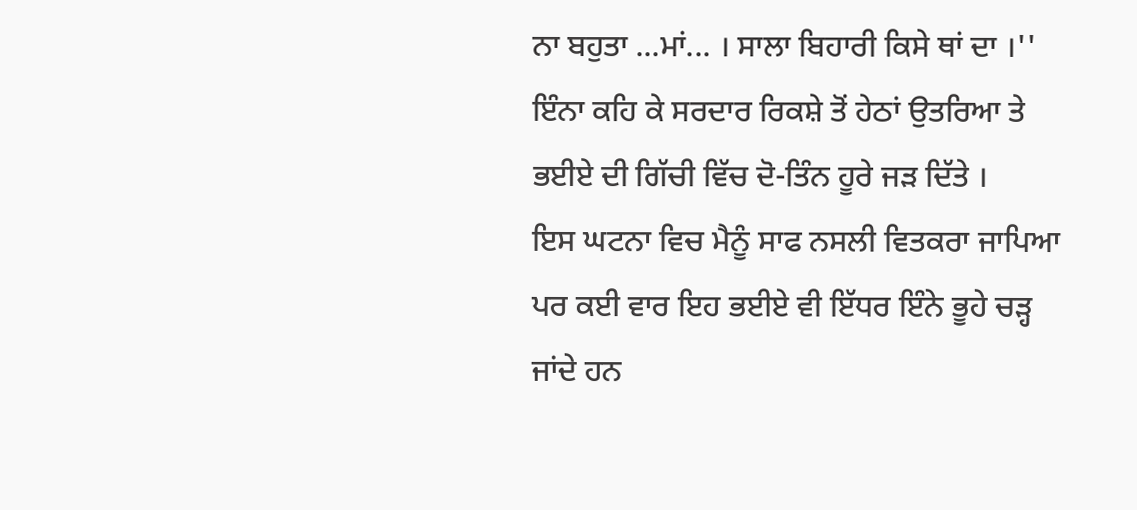ਨਾ ਬਹੁਤਾ ...ਮਾਂ... । ਸਾਲਾ ਬਿਹਾਰੀ ਕਿਸੇ ਥਾਂ ਦਾ ।'' ਇੰਨਾ ਕਹਿ ਕੇ ਸਰਦਾਰ ਰਿਕਸ਼ੇ ਤੋਂ ਹੇਠਾਂ ਉਤਰਿਆ ਤੇ ਭਈਏ ਦੀ ਗਿੱਚੀ ਵਿੱਚ ਦੋ-ਤਿੰਨ ਹੂਰੇ ਜੜ ਦਿੱਤੇ ।
ਇਸ ਘਟਨਾ ਵਿਚ ਮੈਨੂੰ ਸਾਫ ਨਸਲੀ ਵਿਤਕਰਾ ਜਾਪਿਆ ਪਰ ਕਈ ਵਾਰ ਇਹ ਭਈਏ ਵੀ ਇੱਧਰ ਇੰਨੇ ਭੂਹੇ ਚੜ੍ਹ ਜਾਂਦੇ ਹਨ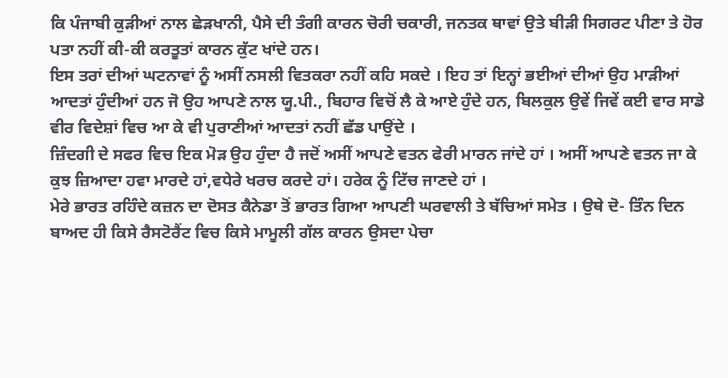ਕਿ ਪੰਜਾਬੀ ਕੁੜੀਆਂ ਨਾਲ ਛੇੜਖਾਨੀ, ਪੈਸੇ ਦੀ ਤੰਗੀ ਕਾਰਨ ਚੋਰੀ ਚਕਾਰੀ, ਜਨਤਕ ਥਾਵਾਂ ਉਤੇ ਬੀੜੀ ਸਿਗਰਟ ਪੀਣਾ ਤੇ ਹੋਰ ਪਤਾ ਨਹੀਂ ਕੀ-ਕੀ ਕਰਤੂਤਾਂ ਕਾਰਨ ਕੁੱਟ ਖਾਂਦੇ ਹਨ।
ਇਸ ਤਰਾਂ ਦੀਆਂ ਘਟਨਾਵਾਂ ਨੂੰ ਅਸੀਂ ਨਸਲੀ ਵਿਤਕਰਾ ਨਹੀਂ ਕਹਿ ਸਕਦੇ । ਇਹ ਤਾਂ ਇਨ੍ਹਾਂ ਭਈਆਂ ਦੀਆਂ ਉਹ ਮਾੜੀਆਂ ਆਦਤਾਂ ਹੁੰਦੀਆਂ ਹਨ ਜੋ ਉਹ ਆਪਣੇ ਨਾਲ ਯੂ.ਪੀ., ਬਿਹਾਰ ਵਿਚੋਂ ਲੈ ਕੇ ਆਏ ਹੁੰਦੇ ਹਨ, ਬਿਲਕੁਲ ਉਵੇਂ ਜਿਵੇਂ ਕਈ ਵਾਰ ਸਾਡੇ ਵੀਰ ਵਿਦੇਸ਼ਾਂ ਵਿਚ ਆ ਕੇ ਵੀ ਪੁਰਾਣੀਆਂ ਆਦਤਾਂ ਨਹੀਂ ਛੱਡ ਪਾਉਂਦੇ ।
ਜ਼ਿੰਦਗੀ ਦੇ ਸਫਰ ਵਿਚ ਇਕ ਮੋੜ ਉਹ ਹੁੰਦਾ ਹੈ ਜਦੋਂ ਅਸੀਂ ਆਪਣੇ ਵਤਨ ਫੇਰੀ ਮਾਰਨ ਜਾਂਦੇ ਹਾਂ । ਅਸੀਂ ਆਪਣੇ ਵਤਨ ਜਾ ਕੇ ਕੁਝ ਜ਼ਿਆਦਾ ਹਵਾ ਮਾਰਦੇ ਹਾਂ,ਵਧੇਰੇ ਖਰਚ ਕਰਦੇ ਹਾਂ। ਹਰੇਕ ਨੂੰ ਟਿੱਚ ਜਾਣਦੇ ਹਾਂ ।
ਮੇਰੇ ਭਾਰਤ ਰਹਿੰਦੇ ਕਜ਼ਨ ਦਾ ਦੋਸਤ ਕੈਨੇਡਾ ਤੋਂ ਭਾਰਤ ਗਿਆ ਆਪਣੀ ਘਰਵਾਲੀ ਤੇ ਬੱਚਿਆਂ ਸਮੇਤ । ਉਥੇ ਦੋ- ਤਿੰਨ ਦਿਨ ਬਾਅਦ ਹੀ ਕਿਸੇ ਰੈਸਟੋਰੈਂਟ ਵਿਚ ਕਿਸੇ ਮਾਮੂਲੀ ਗੱਲ ਕਾਰਨ ਉਸਦਾ ਪੇਚਾ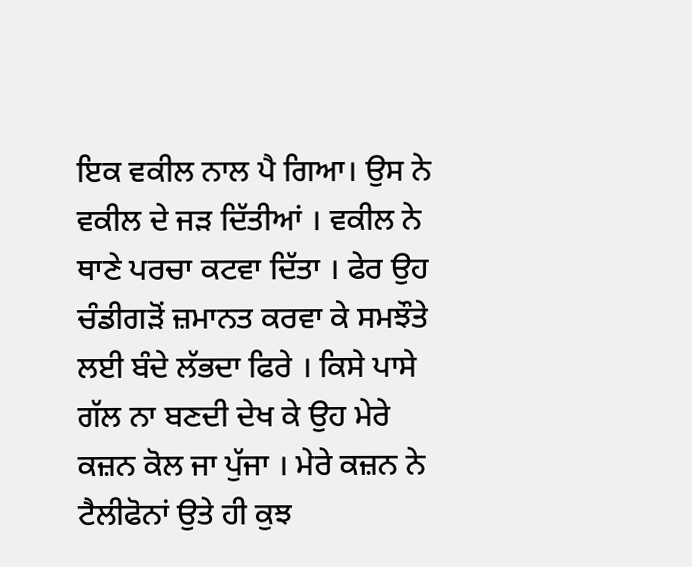ਇਕ ਵਕੀਲ ਨਾਲ ਪੈ ਗਿਆ। ਉਸ ਨੇ ਵਕੀਲ ਦੇ ਜੜ ਦਿੱਤੀਆਂ । ਵਕੀਲ ਨੇ ਥਾਣੇ ਪਰਚਾ ਕਟਵਾ ਦਿੱਤਾ । ਫੇਰ ਉਹ ਚੰਡੀਗੜੋਂ ਜ਼ਮਾਨਤ ਕਰਵਾ ਕੇ ਸਮਝੌਤੇ ਲਈ ਬੰਦੇ ਲੱਭਦਾ ਫਿਰੇ । ਕਿਸੇ ਪਾਸੇ ਗੱਲ ਨਾ ਬਣਦੀ ਦੇਖ ਕੇ ਉਹ ਮੇਰੇ ਕਜ਼ਨ ਕੋਲ ਜਾ ਪੁੱਜਾ । ਮੇਰੇ ਕਜ਼ਨ ਨੇ ਟੈਲੀਫੋਨਾਂ ਉਤੇ ਹੀ ਕੁਝ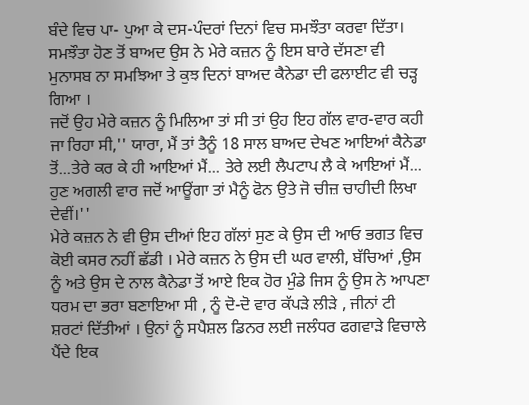ਬੰਦੇ ਵਿਚ ਪਾ- ਪੁਆ ਕੇ ਦਸ-ਪੰਦਰਾਂ ਦਿਨਾਂ ਵਿਚ ਸਮਝੌਤਾ ਕਰਵਾ ਦਿੱਤਾ। ਸਮਝੌਤਾ ਹੋਣ ਤੋਂ ਬਾਅਦ ਉਸ ਨੇ ਮੇਰੇ ਕਜ਼ਨ ਨੂੰ ਇਸ ਬਾਰੇ ਦੱਸਣਾ ਵੀ ਮੁਨਾਸਬ ਨਾ ਸਮਝਿਆ ਤੇ ਕੁਝ ਦਿਨਾਂ ਬਾਅਦ ਕੈਨੇਡਾ ਦੀ ਫਲਾਈਟ ਵੀ ਚੜ੍ਹ ਗਿਆ ।
ਜਦੋਂ ਉਹ ਮੇਰੇ ਕਜ਼ਨ ਨੂੰ ਮਿਲਿਆ ਤਾਂ ਸੀ ਤਾਂ ਉਹ ਇਹ ਗੱਲ ਵਾਰ-ਵਾਰ ਕਹੀ ਜਾ ਰਿਹਾ ਸੀ,'' ਯਾਰਾ, ਮੈਂ ਤਾਂ ਤੈਨੂੰ 18 ਸਾਲ ਬਾਅਦ ਦੇਖਣ ਆਇਆਂ ਕੈਨੇਡਾ ਤੋਂ...ਤੇਰੇ ਕਰ ਕੇ ਹੀ ਆਇਆਂ ਮੈਂ... ਤੇਰੇ ਲਈ ਲੈਪਟਾਪ ਲੈ ਕੇ ਆਇਆਂ ਮੈਂ... ਹੁਣ ਅਗਲੀ ਵਾਰ ਜਦੋਂ ਆਊਂਗਾ ਤਾਂ ਮੈਨੂੰ ਫੋਨ ਉਤੇ ਜੋ ਚੀਜ਼ ਚਾਹੀਦੀ ਲਿਖਾ ਦੇਵੀਂ।''
ਮੇਰੇ ਕਜ਼ਨ ਨੇ ਵੀ ਉਸ ਦੀਆਂ ਇਹ ਗੱਲਾਂ ਸੁਣ ਕੇ ਉਸ ਦੀ ਆਓ ਭਗਤ ਵਿਚ ਕੋਈ ਕਸਰ ਨਹੀਂ ਛੱਡੀ । ਮੇਰੇ ਕਜ਼ਨ ਨੇ ਉਸ ਦੀ ਘਰ ਵਾਲੀ, ਬੱਚਿਆਂ ,ਉਸ ਨੂੰ ਅਤੇ ਉਸ ਦੇ ਨਾਲ ਕੈਨੇਡਾ ਤੋਂ ਆਏ ਇਕ ਹੋਰ ਮੁੰਡੇ ਜਿਸ ਨੂੰ ਉਸ ਨੇ ਆਪਣਾ ਧਰਮ ਦਾ ਭਰਾ ਬਣਾਇਆ ਸੀ , ਨੂੰ ਦੋ-ਦੋ ਵਾਰ ਕੱਪੜੇ ਲੀੜੇ , ਜੀਨਾਂ ਟੀ ਸ਼ਰਟਾਂ ਦਿੱਤੀਆਂ । ਉਨਾਂ ਨੂੰ ਸਪੈਸ਼ਲ ਡਿਨਰ ਲਈ ਜਲੰਧਰ ਫਗਵਾੜੇ ਵਿਚਾਲੇ ਪੈਂਦੇ ਇਕ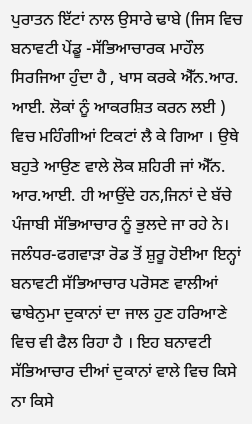ਪੁਰਾਤਨ ਇੱਟਾਂ ਨਾਲ ਉਸਾਰੇ ਢਾਬੇ (ਜਿਸ ਵਿਚ ਬਨਾਵਟੀ ਪੇਂਡੂ -ਸੱਭਿਆਚਾਰਕ ਮਾਹੌਲ ਸਿਰਜਿਆ ਹੁੰਦਾ ਹੈ , ਖਾਸ ਕਰਕੇ ਐੱਨ.ਆਰ. ਆਈ. ਲੋਕਾਂ ਨੂੰ ਆਕਰਸ਼ਿਤ ਕਰਨ ਲਈ ) ਵਿਚ ਮਹਿੰਗੀਆਂ ਟਿਕਟਾਂ ਲੈ ਕੇ ਗਿਆ । ਉਥੇ ਬਹੁਤੇ ਆਉਣ ਵਾਲੇ ਲੋਕ ਸ਼ਹਿਰੀ ਜਾਂ ਐੱਨ. ਆਰ.ਆਈ. ਹੀ ਆਉਂਦੇ ਹਨ,ਜਿਨਾਂ ਦੇ ਬੱਚੇ ਪੰਜਾਬੀ ਸੱਭਿਆਚਾਰ ਨੂੰ ਭੁਲਦੇ ਜਾ ਰਹੇ ਨੇ।
ਜਲੰਧਰ-ਫਗਵਾੜਾ ਰੋਡ ਤੋਂ ਸ਼ੁਰੂ ਹੋਈਆ ਇਨ੍ਹਾਂ ਬਨਾਵਟੀ ਸੱਭਿਆਚਾਰ ਪਰੋਸਣ ਵਾਲੀਆਂ ਢਾਬੇਨੁਮਾ ਦੁਕਾਨਾਂ ਦਾ ਜਾਲ ਹੁਣ ਹਰਿਆਣੇ ਵਿਚ ਵੀ ਫੈਲ ਰਿਹਾ ਹੈ । ਇਹ ਬਨਾਵਟੀ ਸੱਭਿਆਚਾਰ ਦੀਆਂ ਦੁਕਾਨਾਂ ਵਾਲੇ ਵਿਚ ਕਿਸੇ ਨਾ ਕਿਸੇ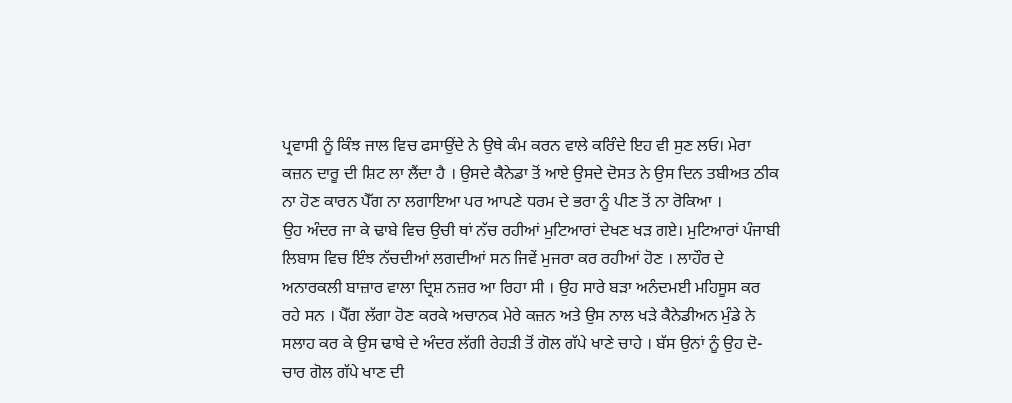ਪ੍ਰਵਾਸੀ ਨੂੰ ਕਿੰਝ ਜਾਲ ਵਿਚ ਫਸਾਉਂਦੇ ਨੇ ਉਥੇ ਕੰਮ ਕਰਨ ਵਾਲੇ ਕਰਿੰਦੇ ਇਹ ਵੀ ਸੁਣ ਲਓ। ਮੇਰਾ ਕਜ਼ਨ ਦਾਰੂ ਦੀ ਸ਼ਿਟ ਲਾ ਲੈਂਦਾ ਹੈ । ਉਸਦੇ ਕੈਨੇਡਾ ਤੋਂ ਆਏ ਉਸਦੇ ਦੋਸਤ ਨੇ ਉਸ ਦਿਨ ਤਬੀਅਤ ਠੀਕ ਨਾ ਹੋਣ ਕਾਰਨ ਪੈੱਗ ਨਾ ਲਗਾਇਆ ਪਰ ਆਪਣੇ ਧਰਮ ਦੇ ਭਰਾ ਨੂੰ ਪੀਣ ਤੋਂ ਨਾ ਰੋਕਿਆ ।
ਉਹ ਅੰਦਰ ਜਾ ਕੇ ਢਾਬੇ ਵਿਚ ਉਚੀ ਥਾਂ ਨੱਚ ਰਹੀਆਂ ਮੁਟਿਆਰਾਂ ਦੇਖਣ ਖੜ ਗਏ। ਮੁਟਿਆਰਾਂ ਪੰਜਾਬੀ ਲਿਬਾਸ ਵਿਚ ਇੰਝ ਨੱਚਦੀਆਂ ਲਗਦੀਆਂ ਸਨ ਜਿਵੇਂ ਮੁਜਰਾ ਕਰ ਰਹੀਆਂ ਹੋਣ । ਲਾਹੌਰ ਦੇ ਅਨਾਰਕਲੀ ਬਾਜ਼ਾਰ ਵਾਲਾ ਦ੍ਰਿਸ਼ ਨਜ਼ਰ ਆ ਰਿਹਾ ਸੀ । ਉਹ ਸਾਰੇ ਬੜਾ ਅਨੰਦਮਈ ਮਹਿਸੂਸ ਕਰ ਰਹੇ ਸਨ । ਪੈੱਗ ਲੱਗਾ ਹੋਣ ਕਰਕੇ ਅਚਾਨਕ ਮੇਰੇ ਕਜ਼ਨ ਅਤੇ ਉਸ ਨਾਲ ਖੜੇ ਕੈਨੇਡੀਅਨ ਮੁੰਡੇ ਨੇ ਸਲਾਹ ਕਰ ਕੇ ਉਸ ਢਾਬੇ ਦੇ ਅੰਦਰ ਲੱਗੀ ਰੇਹੜੀ ਤੋਂ ਗੋਲ ਗੱਪੇ ਖਾਣੇ ਚਾਹੇ । ਬੱਸ ਉਨਾਂ ਨੂੰ ਉਹ ਦੋ-ਚਾਰ ਗੋਲ ਗੱਪੇ ਖਾਣ ਦੀ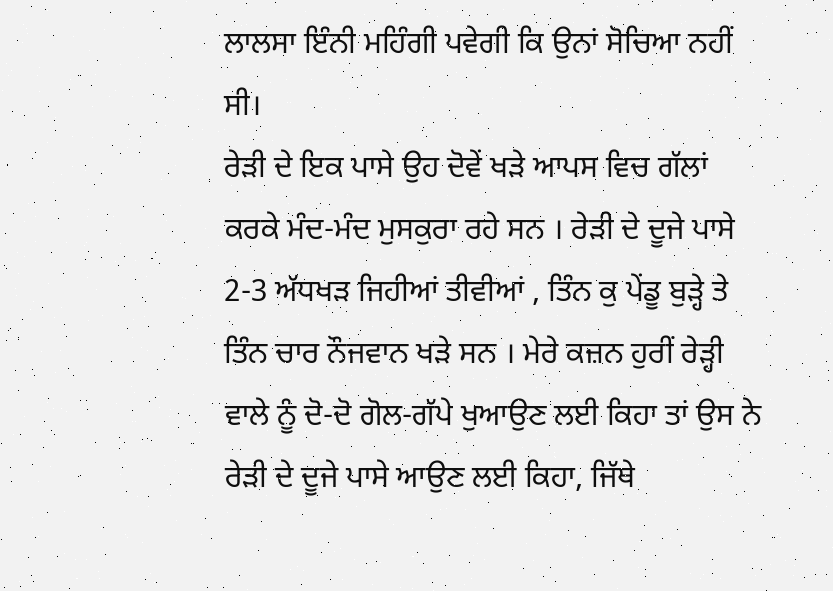ਲਾਲਸਾ ਇੰਨੀ ਮਹਿੰਗੀ ਪਵੇਗੀ ਕਿ ਉਨਾਂ ਸੋਚਿਆ ਨਹੀਂ ਸੀ।
ਰੇੜੀ ਦੇ ਇਕ ਪਾਸੇ ਉਹ ਦੋਵੇਂ ਖੜੇ ਆਪਸ ਵਿਚ ਗੱਲਾਂ ਕਰਕੇ ਮੰਦ-ਮੰਦ ਮੁਸਕੁਰਾ ਰਹੇ ਸਨ । ਰੇੜੀ ਦੇ ਦੂਜੇ ਪਾਸੇ 2-3 ਅੱਧਖੜ ਜਿਹੀਆਂ ਤੀਵੀਆਂ , ਤਿੰਨ ਕੁ ਪੇਂਡੂ ਬੁੜ੍ਹੇ ਤੇ ਤਿੰਨ ਚਾਰ ਨੌਜਵਾਨ ਖੜੇ ਸਨ । ਮੇਰੇ ਕਜ਼ਨ ਹੁਰੀਂ ਰੇੜ੍ਹੀ ਵਾਲੇ ਨੂੰ ਦੋ-ਦੋ ਗੋਲ-ਗੱਪੇ ਖੁਆਉਣ ਲਈ ਕਿਹਾ ਤਾਂ ਉਸ ਨੇ ਰੇੜੀ ਦੇ ਦੂਜੇ ਪਾਸੇ ਆਉਣ ਲਈ ਕਿਹਾ, ਜਿੱਥੇ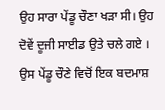ਉਹ ਸਾਰਾ ਪੇਂਡੂ ਚੌਣਾ ਖੜਾ ਸੀ। ਉਹ ਦੋਵੇਂ ਦੂਜੀ ਸਾਈਡ ਉਤੇ ਚਲੇ ਗਏ । ਉਸ ਪੇਂਡੂ ਚੌਣੇ ਵਿਚੋਂ ਇਕ ਬਦਮਾਸ਼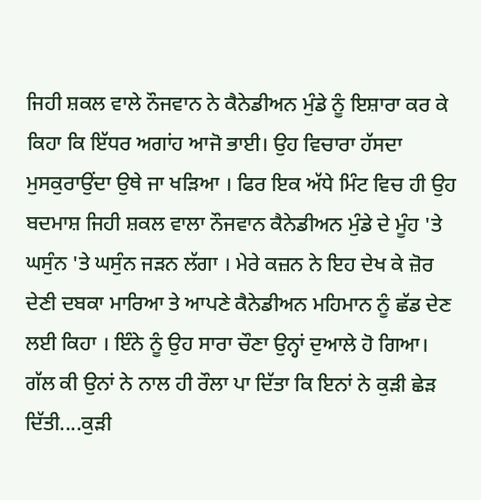ਜਿਹੀ ਸ਼ਕਲ ਵਾਲੇ ਨੌਜਵਾਨ ਨੇ ਕੈਨੇਡੀਅਨ ਮੁੰਡੇ ਨੂੰ ਇਸ਼ਾਰਾ ਕਰ ਕੇ ਕਿਹਾ ਕਿ ਇੱਧਰ ਅਗਾਂਹ ਆਜੋ ਭਾਈ। ਉਹ ਵਿਚਾਰਾ ਹੱਸਦਾ ਮੁਸਕੁਰਾਉਂਦਾ ਉਥੇ ਜਾ ਖੜਿਆ । ਫਿਰ ਇਕ ਅੱਧੇ ਮਿੰਟ ਵਿਚ ਹੀ ਉਹ ਬਦਮਾਸ਼ ਜਿਹੀ ਸ਼ਕਲ ਵਾਲਾ ਨੌਜਵਾਨ ਕੈਨੇਡੀਅਨ ਮੁੰਡੇ ਦੇ ਮੂੰਹ 'ਤੇ ਘਸੁੰਨ 'ਤੇ ਘਸੁੰਨ ਜੜਨ ਲੱਗਾ । ਮੇਰੇ ਕਜ਼ਨ ਨੇ ਇਹ ਦੇਖ ਕੇ ਜ਼ੋਰ ਦੇਣੀ ਦਬਕਾ ਮਾਰਿਆ ਤੇ ਆਪਣੇ ਕੈਨੇਡੀਅਨ ਮਹਿਮਾਨ ਨੂੰ ਛੱਡ ਦੇਣ ਲਈ ਕਿਹਾ । ਇੰਨੇ ਨੂੰ ਉਹ ਸਾਰਾ ਚੌਣਾ ਉਨ੍ਹਾਂ ਦੁਆਲੇ ਹੋ ਗਿਆ। ਗੱਲ ਕੀ ਉਨਾਂ ਨੇ ਨਾਲ ਹੀ ਰੌਲਾ ਪਾ ਦਿੱਤਾ ਕਿ ਇਨਾਂ ਨੇ ਕੁੜੀ ਛੇੜ ਦਿੱਤੀ....ਕੁੜੀ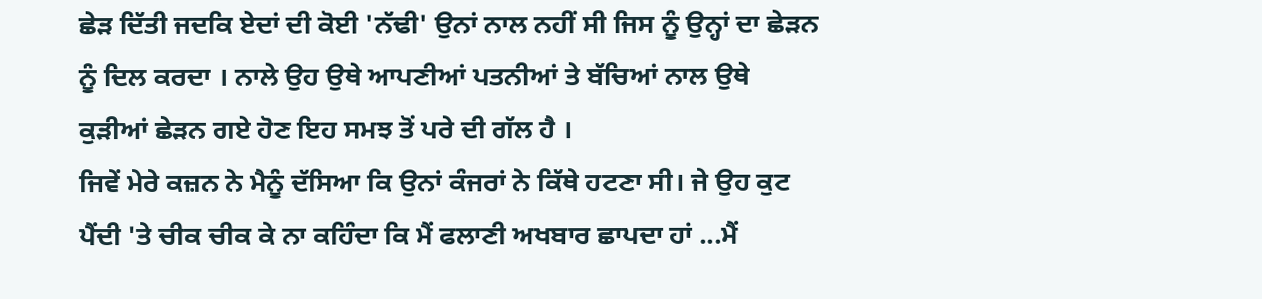ਛੇੜ ਦਿੱਤੀ ਜਦਕਿ ਏਦਾਂ ਦੀ ਕੋਈ 'ਨੱਢੀ' ਉਨਾਂ ਨਾਲ ਨਹੀਂ ਸੀ ਜਿਸ ਨੂੰ ਉਨ੍ਹਾਂ ਦਾ ਛੇੜਨ ਨੂੰ ਦਿਲ ਕਰਦਾ । ਨਾਲੇ ਉਹ ਉਥੇ ਆਪਣੀਆਂ ਪਤਨੀਆਂ ਤੇ ਬੱਚਿਆਂ ਨਾਲ ਉਥੇ ਕੁੜੀਆਂ ਛੇੜਨ ਗਏ ਹੋਣ ਇਹ ਸਮਝ ਤੋਂ ਪਰੇ ਦੀ ਗੱਲ ਹੈ ।
ਜਿਵੇਂ ਮੇਰੇ ਕਜ਼ਨ ਨੇ ਮੈਨੂੰ ਦੱਸਿਆ ਕਿ ਉਨਾਂ ਕੰਜਰਾਂ ਨੇ ਕਿੱਥੇ ਹਟਣਾ ਸੀ। ਜੇ ਉਹ ਕੁਟ ਪੈਂਦੀ 'ਤੇ ਚੀਕ ਚੀਕ ਕੇ ਨਾ ਕਹਿੰਦਾ ਕਿ ਮੈਂ ਫਲਾਣੀ ਅਖਬਾਰ ਛਾਪਦਾ ਹਾਂ ...ਮੈਂ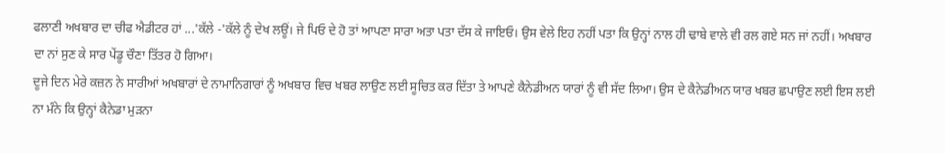ਫਲਾਣੀ ਅਖਬਾਰ ਦਾ ਚੀਫ ਐਡੀਟਰ ਹਾਂ ...'ਕੱਲੇ -'ਕੱਲੇ ਨੂੰ ਦੇਖ ਲਊਂ। ਜੇ ਪਿਓ ਦੇ ਹੋ ਤਾਂ ਆਪਣਾ ਸਾਰਾ ਅਤਾ ਪਤਾ ਦੱਸ ਕੇ ਜਾਇਓ। ਉਸ ਵੇਲੇ ਇਹ ਨਹੀਂ ਪਤਾ ਕਿ ਉਨ੍ਹਾਂ ਨਾਲ ਹੀ ਢਾਬੇ ਵਾਲੇ ਵੀ ਰਲ ਗਏ ਸਨ ਜਾਂ ਨਹੀਂ। ਅਖਬਾਰ ਦਾ ਨਾਂ ਸੁਣ ਕੇ ਸਾਰ ਪੇਂਡੂ ਚੌਣਾ ਤਿੱਤਰ ਹੋ ਗਿਆ।
ਦੂਜੇ ਦਿਨ ਮੇਰੇ ਕਜ਼ਨ ਨੇ ਸਾਰੀਆਂ ਅਖਬਾਰਾਂ ਦੇ ਨਾਮਾਨਿਗਾਰਾਂ ਨੂੰ ਅਖਬਾਰ ਵਿਚ ਖਬਰ ਲਾਉਣ ਲਈ ਸੂਚਿਤ ਕਰ ਦਿੱਤਾ ਤੇ ਆਪਣੇ ਕੈਨੇਡੀਅਨ ਯਾਰਾਂ ਨੂੰ ਵੀ ਸੱਦ ਲਿਆ। ਉਸ ਦੇ ਕੈਨੇਡੀਅਨ ਯਾਰ ਖਬਰ ਛਪਾਉਣ ਲਈ ਇਸ ਲਈ ਨਾ ਮੰਨੇ ਕਿ ਉਨ੍ਹਾਂ ਕੈਨੇਡਾ ਮੁੜਨਾ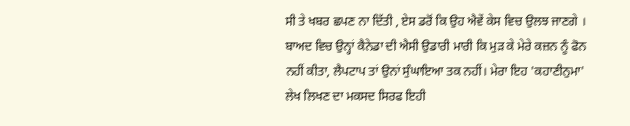ਸੀ ਤੇ ਖਬਰ ਛਪਣ ਨਾ ਦਿੱਤੀ , ਏਸ ਡਰੋਂ ਕਿ ਉਹ ਐਵੇਂ ਕੇਸ ਵਿਚ ਉਲਝ ਜਾਣਗੇ ।
ਬਾਅਦ ਵਿਚ ਉਨ੍ਹਾਂ ਕੈਨੇਡਾ ਦੀ ਐਸੀ ਉਡਾਰੀ ਮਾਰੀ ਕਿ ਮੁੜ ਕੇ ਮੇਰੇ ਕਜ਼ਨ ਨੂੰ ਫੋਨ ਨਹੀਂ ਕੀਤਾ, ਲੈਪਟਾਪ ਤਾਂ ਉਨਾਂ ਸੁੰਘਾਇਆ ਤਕ ਨਹੀਂ। ਮੇਰਾ ਇਹ 'ਕਹਾਣੀਨੁਮਾ' ਲੇਖ ਲਿਖਣ ਦਾ ਮਕਸਦ ਸਿਰਫ ਇਹੀ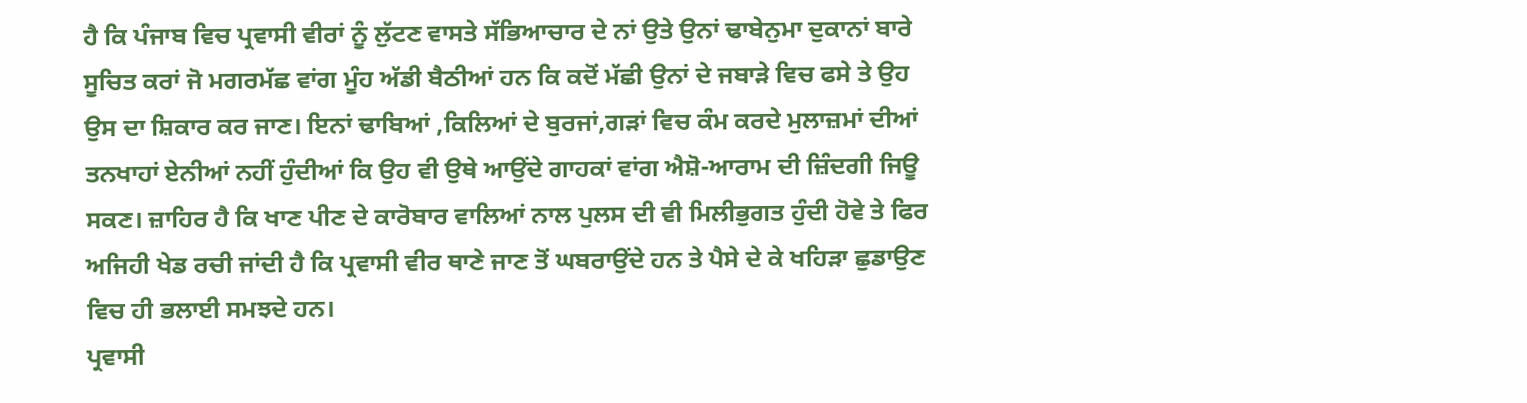ਹੈ ਕਿ ਪੰਜਾਬ ਵਿਚ ਪ੍ਰਵਾਸੀ ਵੀਰਾਂ ਨੂੰ ਲੁੱਟਣ ਵਾਸਤੇ ਸੱਭਿਆਚਾਰ ਦੇ ਨਾਂ ਉਤੇ ਉਨਾਂ ਢਾਬੇਨੁਮਾ ਦੁਕਾਨਾਂ ਬਾਰੇ ਸੂਚਿਤ ਕਰਾਂ ਜੋ ਮਗਰਮੱਛ ਵਾਂਗ ਮੂੰਹ ਅੱਡੀ ਬੈਠੀਆਂ ਹਨ ਕਿ ਕਦੋਂ ਮੱਛੀ ਉਨਾਂ ਦੇ ਜਬਾੜੇ ਵਿਚ ਫਸੇ ਤੇ ਉਹ ਉਸ ਦਾ ਸ਼ਿਕਾਰ ਕਰ ਜਾਣ। ਇਨਾਂ ਢਾਬਿਆਂ ,ਕਿਲਿਆਂ ਦੇ ਬੁਰਜਾਂ,ਗੜਾਂ ਵਿਚ ਕੰਮ ਕਰਦੇ ਮੁਲਾਜ਼ਮਾਂ ਦੀਆਂ ਤਨਖਾਹਾਂ ਏਨੀਆਂ ਨਹੀਂ ਹੁੰਦੀਆਂ ਕਿ ਉਹ ਵੀ ਉਥੇ ਆਉਂਦੇ ਗਾਹਕਾਂ ਵਾਂਗ ਐਸ਼ੋ-ਆਰਾਮ ਦੀ ਜ਼ਿੰਦਗੀ ਜਿਊ ਸਕਣ। ਜ਼ਾਹਿਰ ਹੈ ਕਿ ਖਾਣ ਪੀਣ ਦੇ ਕਾਰੋਬਾਰ ਵਾਲਿਆਂ ਨਾਲ ਪੁਲਸ ਦੀ ਵੀ ਮਿਲੀਭੁਗਤ ਹੁੰਦੀ ਹੋਵੇ ਤੇ ਫਿਰ ਅਜਿਹੀ ਖੇਡ ਰਚੀ ਜਾਂਦੀ ਹੈ ਕਿ ਪ੍ਰਵਾਸੀ ਵੀਰ ਥਾਣੇ ਜਾਣ ਤੋਂ ਘਬਰਾਉਂਦੇ ਹਨ ਤੇ ਪੈਸੇ ਦੇ ਕੇ ਖਹਿੜਾ ਛੁਡਾਉਣ ਵਿਚ ਹੀ ਭਲਾਈ ਸਮਝਦੇ ਹਨ।
ਪ੍ਰਵਾਸੀ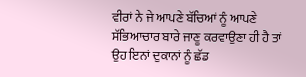ਵੀਰਾਂ ਨੇ ਜੇ ਆਪਣੇ ਬੱਚਿਆਂ ਨੂੰ ਆਪਣੇ ਸੱਭਿਆਚਾਰ ਬਾਰੇ ਜਾਣੂ ਕਰਵਾਉਣਾ ਹੀ ਹੈ ਤਾਂ ਉਹ ਇਨਾਂ ਦੁਕਾਨਾਂ ਨੂੰ ਛੱਡ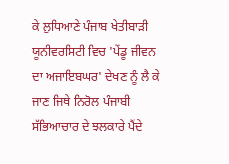ਕੇ ਲੁਧਿਆਣੇ ਪੰਜਾਬ ਖੇਤੀਬਾੜੀ ਯੂਨੀਵਰਸਿਟੀ ਵਿਚ 'ਪੇਂਡੂ ਜੀਵਨ ਦਾ ਅਜਾਇਬਘਰ' ਦੇਖਣ ਨੂੰ ਲੈ ਕੇ ਜਾਣ ਜਿਥੇ ਨਿਰੋਲ ਪੰਜਾਬੀ ਸੱਭਿਆਚਾਰ ਦੇ ਝਲਕਾਰੇ ਪੈਂਦੇ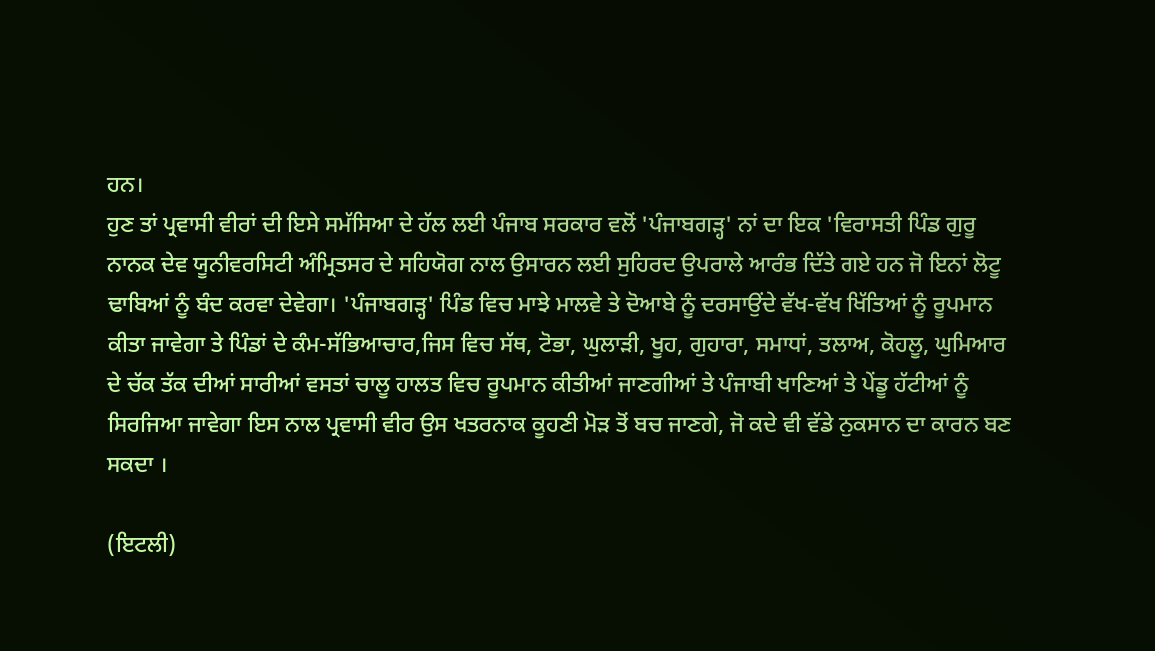ਹਨ।
ਹੁਣ ਤਾਂ ਪ੍ਰਵਾਸੀ ਵੀਰਾਂ ਦੀ ਇਸੇ ਸਮੱਸਿਆ ਦੇ ਹੱਲ ਲਈ ਪੰਜਾਬ ਸਰਕਾਰ ਵਲੋਂ 'ਪੰਜਾਬਗੜ੍ਹ' ਨਾਂ ਦਾ ਇਕ 'ਵਿਰਾਸਤੀ ਪਿੰਡ ਗੁਰੂ ਨਾਨਕ ਦੇਵ ਯੂਨੀਵਰਸਿਟੀ ਅੰਮ੍ਰਿਤਸਰ ਦੇ ਸਹਿਯੋਗ ਨਾਲ ਉਸਾਰਨ ਲਈ ਸੁਹਿਰਦ ਉਪਰਾਲੇ ਆਰੰਭ ਦਿੱਤੇ ਗਏ ਹਨ ਜੋ ਇਨਾਂ ਲੋਟੂ ਢਾਬਿਆਂ ਨੂੰ ਬੰਦ ਕਰਵਾ ਦੇਵੇਗਾ। 'ਪੰਜਾਬਗੜ੍ਹ' ਪਿੰਡ ਵਿਚ ਮਾਝੇ ਮਾਲਵੇ ਤੇ ਦੋਆਬੇ ਨੂੰ ਦਰਸਾਉਂਦੇ ਵੱਖ-ਵੱਖ ਖਿੱਤਿਆਂ ਨੂੰ ਰੂਪਮਾਨ ਕੀਤਾ ਜਾਵੇਗਾ ਤੇ ਪਿੰਡਾਂ ਦੇ ਕੰਮ-ਸੱਭਿਆਚਾਰ,ਜਿਸ ਵਿਚ ਸੱਥ, ਟੋਭਾ, ਘੁਲਾੜੀ, ਖੂਹ, ਗੁਹਾਰਾ, ਸਮਾਧਾਂ, ਤਲਾਅ, ਕੋਹਲੂ, ਘੁਮਿਆਰ ਦੇ ਚੱਕ ਤੱਕ ਦੀਆਂ ਸਾਰੀਆਂ ਵਸਤਾਂ ਚਾਲੂ ਹਾਲਤ ਵਿਚ ਰੂਪਮਾਨ ਕੀਤੀਆਂ ਜਾਣਗੀਆਂ ਤੇ ਪੰਜਾਬੀ ਖਾਣਿਆਂ ਤੇ ਪੇਂਡੂ ਹੱਟੀਆਂ ਨੂੰ ਸਿਰਜਿਆ ਜਾਵੇਗਾ ਇਸ ਨਾਲ ਪ੍ਰਵਾਸੀ ਵੀਰ ਉਸ ਖਤਰਨਾਕ ਕੂਹਣੀ ਮੋੜ ਤੋਂ ਬਚ ਜਾਣਗੇ, ਜੋ ਕਦੇ ਵੀ ਵੱਡੇ ਨੁਕਸਾਨ ਦਾ ਕਾਰਨ ਬਣ ਸਕਦਾ ।

(ਇਟਲੀ)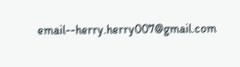email--herry.herry007@gmail.com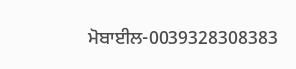ਮੋਬਾਈਲ-0039328308383